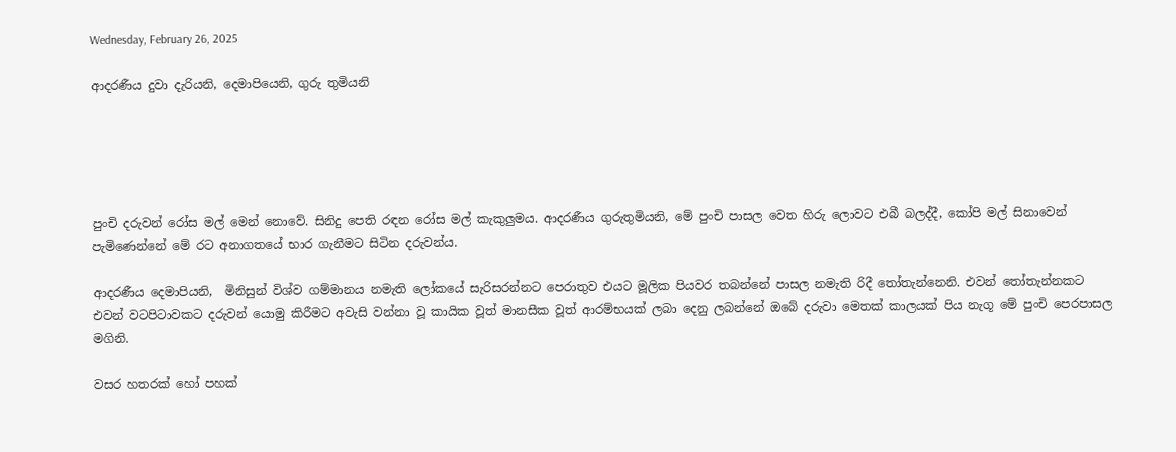Wednesday, February 26, 2025

ආදරණීය දුවා දැරියනි, දෙමාපියෙනි, ගුරු තුමියනි





පුංචි දරුවන් රෝස මල් මෙන් නොවේ. සිනිදු පෙති රඳන රෝස මල් කැකුලුමය. ආදරණීය ගුරුතුමියනි, මේ පුංචි පාසල වෙත හිරු ලොවට එබී බලද්දී, කෝපි මල් සිනාවෙන් පැමිණෙන්නේ මේ රට අනාගතයේ භාර ගැනීමට සිටින දරුවන්ය.

ආදරණීය දෙමාපියනි,  මිනිසුන් විශ්ව ගම්මානය නමැති ලෝකයේ සැරිසරන්නට පෙරාතුව එයට මූලික පියවර තබන්නේ පාසල නමැති රිදී තෝතැන්නෙනි. එවන් තෝතැන්නකට එවන් වටපිටාවකට දරුවන් යොමු කිරීමට අවැසි වන්නා වූ කායික වූත් මානසීක වූත් ආරම්භයක් ලබා දෙනු ලබන්නේ ඔබේ දරුවා මෙතක් කාලයක් පිය නැගූ මේ පුංචි පෙරපාසල මගිනි.

වසර හතරක් හෝ පහක්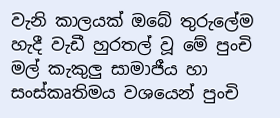වැනි කාලයක් ඔබේ තුරුලේම හැදී වැඩී හුරතල් වූ මේ පුංචි මල් කැකුලු සාමාජීය හා සංස්කෘතිමය වශයෙන් පුංචි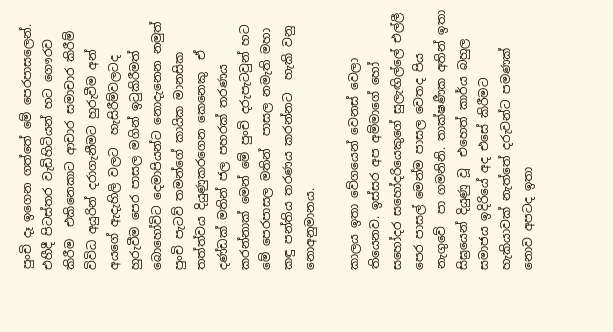පුංචි දෑ ඉගෙන ගත්තේ මේ පෙරපාසලෙන්. එහීදී පිටස්තර වැඩිහිටියන් හට ගෞරව කිරීම  එකිනෙකාට ආචාර සමාචාර කිරීම්  විවිධ අයුරින් දරාගැනීමට හුරුවීම අන් අයගේ ඇදැහිලි වලට  හැසිරීම්වලටද හුරුවීම පෙර පාසල මගින් ඉටුකිරීමත්  බොහෝවිට දෙමාපියන්ට නොදැනෙන නමුත් පුංචි පැටව් තමන්ගේ කායික මානසික තත්ත්වය දියුණුකරගෙන කෙනෙකු  ඒ දණ්ඩක් මතින් ජල පහරක් තරණය කරන්නාක් මෙන් මේ පුංචි දරුපැටවුන් හට මේ පෙරපාසල මතින්  පාසල නමැති මහා කඳු පන්තිය තරණය කරන්නට  හැකි වනු නොඅනුමානය.

කාලය ඉතා වේගයෙන් වෙනස් වෙලා තියෙනව. ඉස්සර අප අම්මාගේ හෝ සහෝදර සහෝදරියෙකුගේ සුලැඟිල්ලේ එල්ලී පෙර පාසල් මෙන්ම පාසල වෙතද පිය නැගුවේ  පා ගමනිනි. තාක්ෂණීක අතින් ඉතා සිඝ්‍රයෙන් දියුණු වූ  එහෙත් කාර්ය බහුල සමාජය ඉදිරියේ අද එසේ කිරීමට හැකියාවක් නැත්තේ දරුවන්ට පමණක් නොව අපටද ඉතා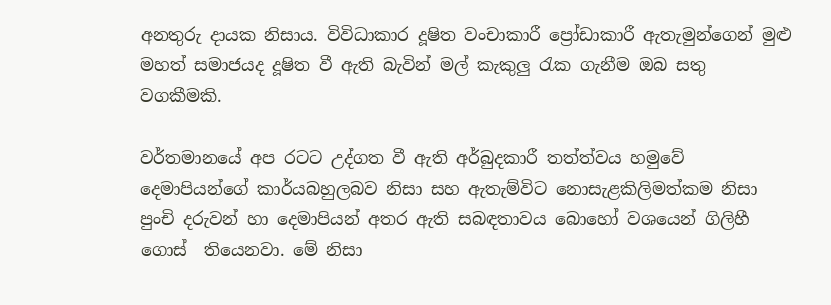අනතුරු දායක නිසාය. විවිධාකාර දූෂිත වංචාකාරී ප්‍රෝඩාකාරී ඇතැමුන්ගෙන් මුළු මහත් සමාජයද දූෂිත වී ඇති බැවින් මල් කැකුලු රැක ගැනීම ඔබ සතු වගකීමකි.

වර්තමානයේ අප රටට උද්ගත වී ඇති අර්බුදකාරී තත්ත්වය හමුවේ දෙමාපියන්ගේ කාර්යබහුලබව නිසා සහ ඇතැම්විට නොසැළකිලිමත්කම නිසා පුංචි දරුවන් හා දෙමාපියන් අතර ඇති සබඳතාවය බොහෝ වශයෙන් ගිලිහී ගොස්  තියෙනවා. මේ නිසා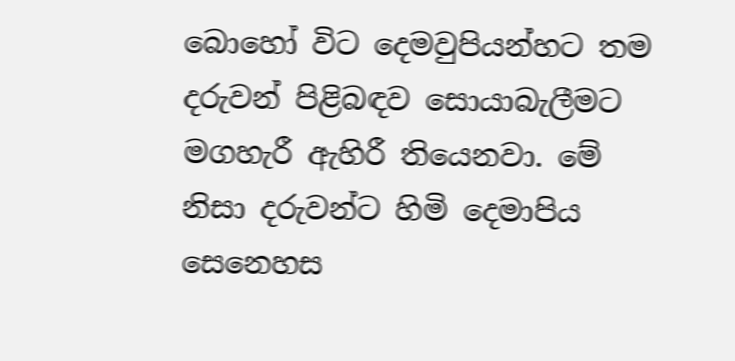බොහෝ විට දෙමවුපියන්හට තම දරුවන් පිළිබඳව සොයාබැලීමට මගහැරී ඇහිරී තියෙනවා. මේ නිසා දරුවන්ට හිමි දෙමාපිය සෙනෙහස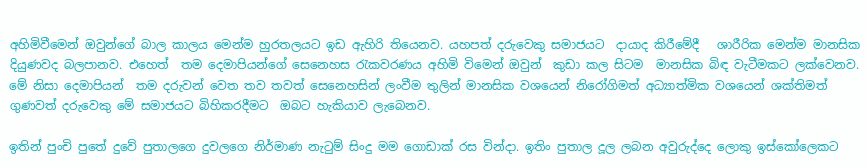අහිමිවීමෙන් ඔවුන්ගේ බාල කාලය මෙන්ම හුරතලයට ඉඩ ඇහිරි තියෙනව. යහපත් දරුවෙකු සමාජයට  දායාද කිරීමේදී   ශාරීරික මෙන්ම මානසික දියුණවද බලපානව. එහෙත්  තම දෙමාපියන්ගේ සෙනෙහස රැකවරණය අහිමි විමෙන් ඔවුන්  කුඩා කල සිටම  මානසික බිඳ වැටීමකට ලක්වෙනව. මේ නිසා දෙමාපියන්  තම දරුවන් වෙත තව තවත් සෙනෙහසින් ලංවීම තුලින් මානසික වශයෙන් නිරෝගිමත් අධ්‍යාත්මික වශයෙන් ශක්තිමත් ගුණවත් දරුවෙකු මේ සමාජයට බිහිකරදීමට  ඔබට හැකියාව ලැබෙනව.

ඉතින් පුංචි පුතේ දුවේ පුතාලගෙ දුවලගෙ නිර්මාණ නැටුම් සිංදු මම ගොඩාක් රස වින්දා. ඉතිං පුතාල දූල ලබන අවුරුද්දෙ ලොකු ඉස්කෝලෙකට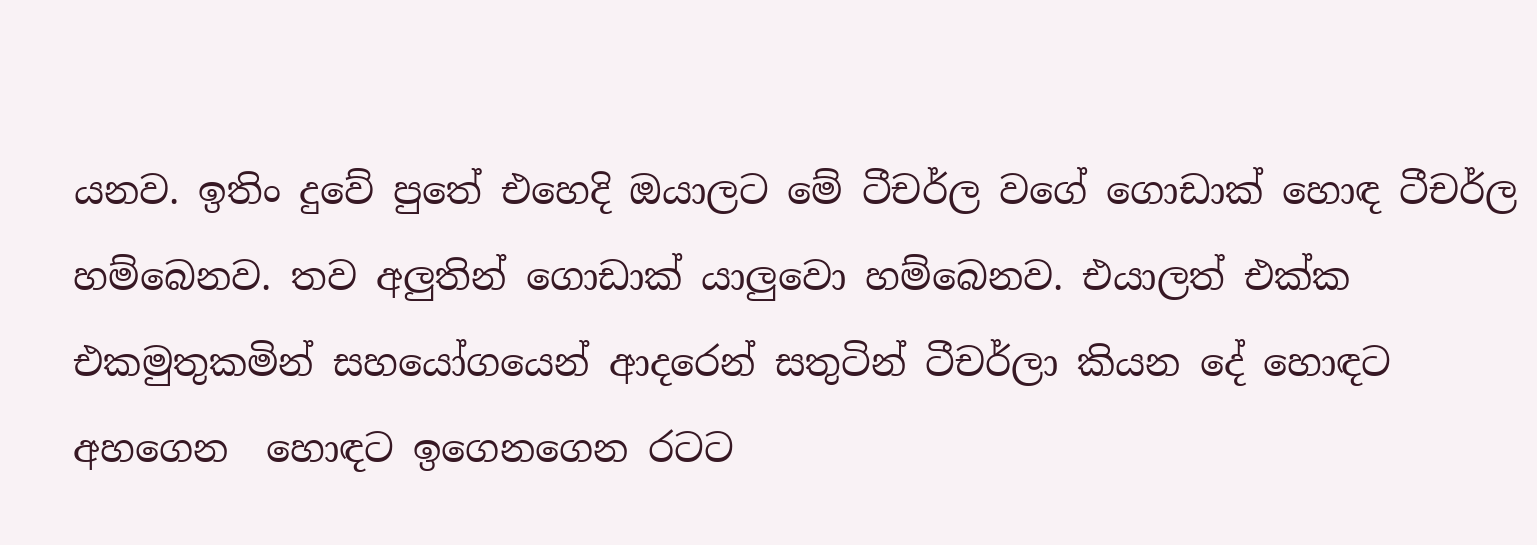යනව. ඉතිං දුවේ පුතේ එහෙදි ඔයාලට මේ ටීචර්ල වගේ ගොඩාක් හොඳ ටීචර්ල හම්බෙනව. තව අලුතින් ගොඩාක් යාලුවො හම්බෙනව. එයාලත් එක්ක එකමුතුකමින් සහයෝගයෙන් ආදරෙන් සතුටින් ටීචර්ලා කියන දේ හොඳට අහගෙන  හොඳට ඉගෙනගෙන රටට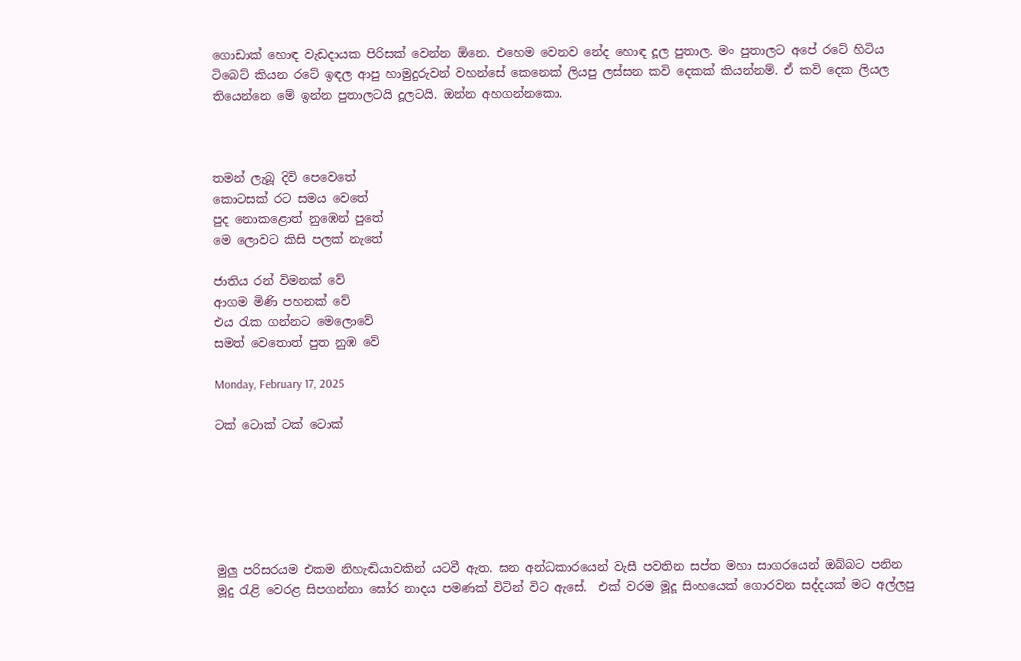ගොඩාක් හොඳ වැඩදායක පිරිසක් වෙන්න ඕනෙ. එහෙම වෙනව නේද හොඳ දූල පුතාල. මං පුතාලට අපේ රටේ හිටිය ටිබෙට් කියන රටේ ඉඳල ආපු හාමුදුරුවන් වහන්සේ කෙනෙක් ලියපු ලස්සන කවි දෙකක් කියන්නම්. ඒ කවි දෙක ලියල තියෙන්නෙ මේ ඉන්න පුතාලටයි දූලටයි. ඔන්න අහගන්නකො.



තමන් ලැබූ දිවි පෙවෙතේ
කොටසක් රට සමය වෙතේ
පුද නොකළොත් නුඹෙන් පුතේ
මෙ ලොවට කිසි පලක් නැතේ

ජාතිය රන් විමනක් වේ
ආගම මිණි පහනක් වේ
එය රැක ගන්න‍ට මෙලොවේ
සමත් වෙතොත් පුත නුඹ වේ

Monday, February 17, 2025

ටක් ටොක් ටක් ටොක්






මුලු පරිසරයම එකම නිහැඬියාවකින් යටවී ඇත. ඝන අන්ධකාරයෙන් වැසී පවතින සප්ත මහා සාගරයෙන් ඔබ්බට පනින මූදු රැළි වෙරළ සිපගන්නා ඝෝර නාදය පමණක් විටින් විට ඇසේ.  එක් වරම මූදූ සිංහයෙක් ගොරවන සද්දයක් මට අල්ලපු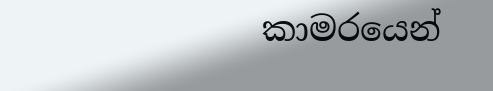කාමරයෙන්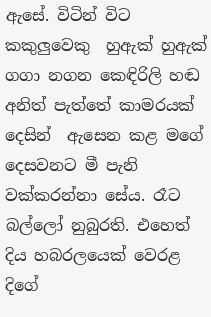ඇසේ. විටින් විට කකුලුවෙකු  හුඇක් හුඇක් ගගා නගන කෙඳිරිලි හඬ අනිත් පැත්තේ කාමරයක් දෙසින්  ඇසෙන කළ මගේ දෙසවනට මී පැනි වක්කරන්නා සේය. රෑට බල්ලෝ නුබුරති. එහෙත් දිය හබරලයෙක් වෙරළ දිගේ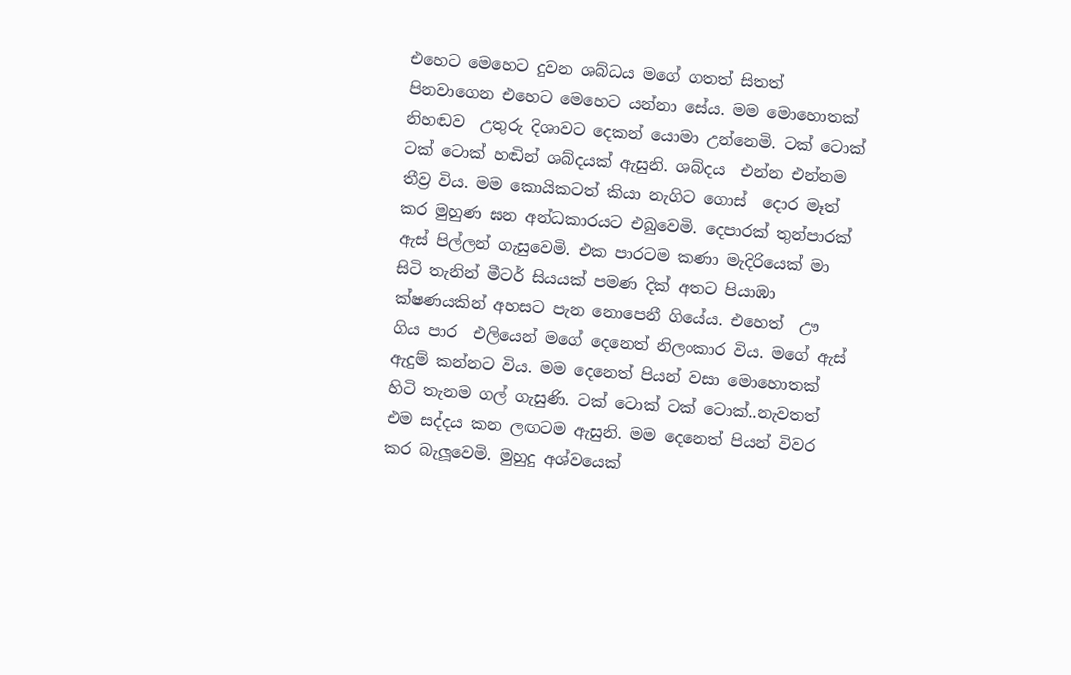එහෙට මෙහෙට දුවන ශබ්ධය මගේ ගතත් සිතත් පිනවාගෙන එහෙට මෙහෙට යන්නා සේය. මම මොහොතක් නිහඬව  උතුරු දිශාවට දෙකන් යොමා උන්නෙමි. ටක් ටොක් ටක් ටොක් හඬින් ශබ්දයක් ඇසුනි. ශබ්දය  එන්න එන්නම  තීව්‍ර විය. මම කොයිකටත් කියා නැගිට ගොස්  දොර මෑත් කර මුහුණ ඝන අන්ධකාරයට එබුවෙමි. දෙපාරක් තුන්පාරක් ඇස් පිල්ලන් ගැසුවෙමි. එක පාරටම කණා මැදිරියෙක් මා සිටි තැනින් මීටර් සියයක් පමණ දික් අතට පියාඹා ක්ෂණයකින් අහසට පැන නොපෙනී ගියේය. එහෙත්  ඌ ගිය පාර  එලියෙන් මගේ දෙනෙත් නිලංකාර විය. මගේ ඇස් ඇදුම් කන්නට විය. මම දෙනෙත් පියන් වසා මොහොතක් හිටි තැනම ගල් ගැසුණි. ටක් ටොක් ටක් ටොක්..නැවතත් එම සද්දය කන ලඟටම ඇසුනි. මම දෙනෙත් පියන් විවර කර බැලූවෙමි. මුහුදු අශ්වයෙක්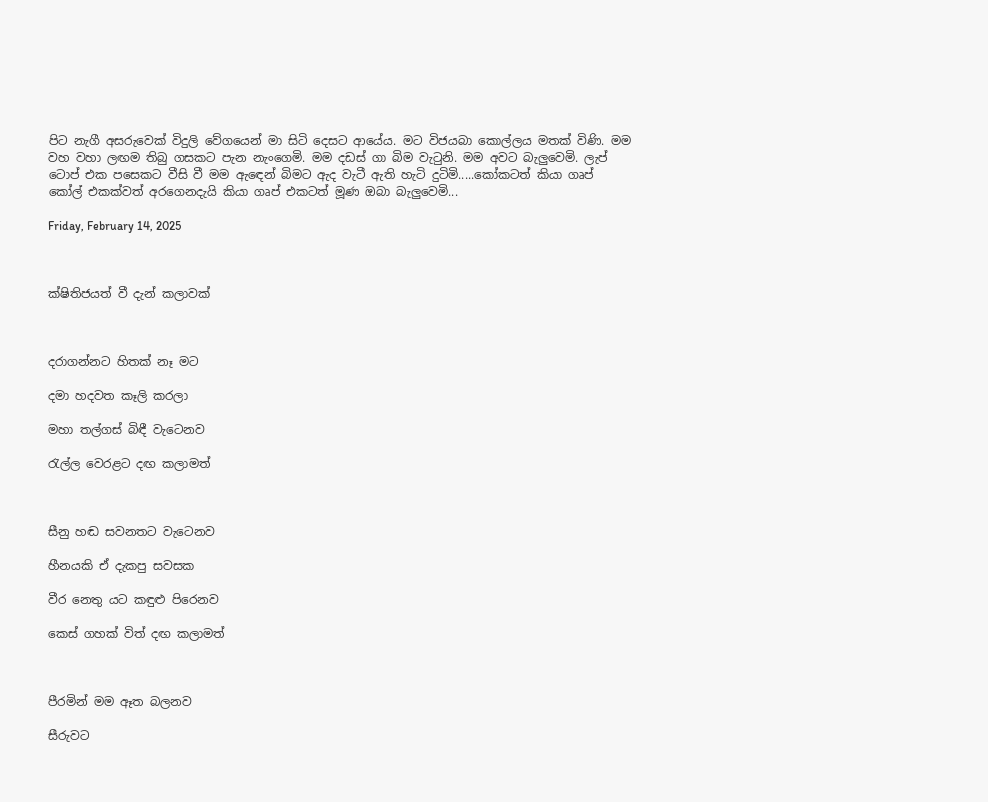පිට නැගී අසරුවෙක් විදුලි වේගයෙන් මා සිටි දෙසට ආයේය. මට විජයබා කොල්ලය මතක් විණි. මම වහ වහා ලඟම තිබු ගසකට පැන නැංගෙමි. මම දඩස් ගා බිම වැටුනි. මම අවට බැලුවෙමි. ලැප් ටොප් එක පසෙකට වීසි වී මම ඇඳෙන් බිමට ඇද වැටී ඇති හැටි දුටිමි.....කෝකටත් කියා ගෘප් කෝල් එකක්වත් අරගෙනදැයි කියා ගෘප් එකටත් මූණ ඔබා බැලුවෙමි...

Friday, February 14, 2025



ක්ෂිතිජයත් වී දැන් කලාවක්



දරාගන්නට හිතක් නෑ මට

දමා හදවත කෑලි කරලා

මහා තල්ගස් බිඳී වැටෙනව

රැල්ල වෙරළට දඟ කලාමත්



සීනු හඬ සවනතට වැටෙනව

හීනයකි ඒ දැකපු සවසක

වීර නෙතු යට කඳුළු පිරෙනව

කෙස් ගහක් විත් දඟ කලාමත්



පීරමින් මම ඈත බලනව

සීරුවට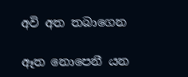අවි අත තබාගෙන

ඈත නොපෙනී යන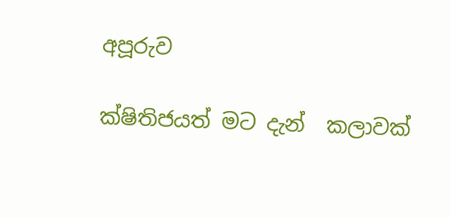අපූරුව

ක්ෂිතිජයත් මට දැන්  කලාවක්